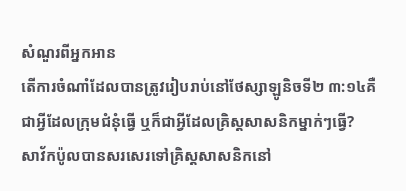សំណួរពីអ្នកអាន
តើការចំណាំដែលបានត្រូវរៀបរាប់នៅថែស្សាឡូនិចទី២ ៣:១៤គឺជាអ្វីដែលក្រុមជំនុំធ្វើ ឬក៏ជាអ្វីដែលគ្រិស្តសាសនិកម្នាក់ៗធ្វើ?
សាវ័កប៉ូលបានសរសេរទៅគ្រិស្តសាសនិកនៅ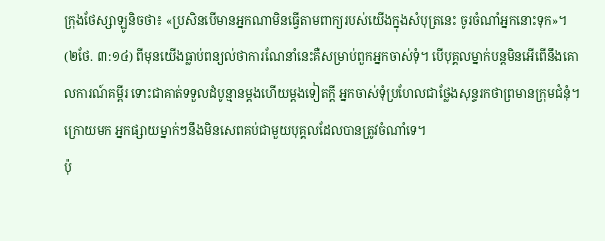ក្រុងថែស្សាឡូនិចថា៖ «ប្រសិនបើមានអ្នកណាមិនធ្វើតាមពាក្យរបស់យើងក្នុងសំបុត្រនេះ ចូរចំណាំអ្នកនោះទុក»។ (២ថែ. ៣:១៤) ពីមុនយើងធ្លាប់ពន្យល់ថាការណែនាំនេះគឺសម្រាប់ពួកអ្នកចាស់ទុំ។ បើបុគ្គលម្នាក់បន្ដមិនអើពើនឹងគោលការណ៍គម្ពីរ ទោះជាគាត់ទទួលដំបូន្មានម្ដងហើយម្ដងទៀតក្ដី អ្នកចាស់ទុំប្រហែលជាថ្លែងសុន្ទរកថាព្រមានក្រុមជំនុំ។ ក្រោយមក អ្នកផ្សាយម្នាក់ៗនឹងមិនសេពគប់ជាមួយបុគ្គលដែលបានត្រូវចំណាំទេ។
ប៉ុ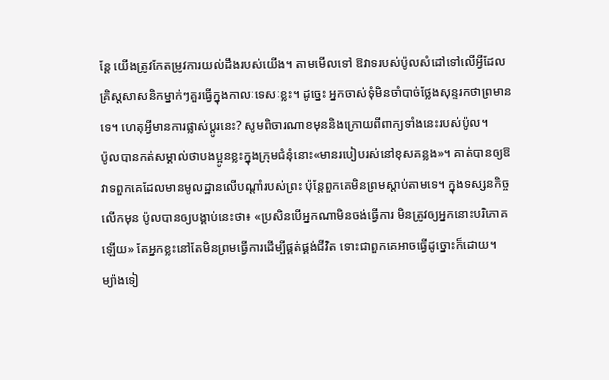ន្តែ យើងត្រូវកែតម្រូវការយល់ដឹងរបស់យើង។ តាមមើលទៅ ឱវាទរបស់ប៉ូលសំដៅទៅលើអ្វីដែលគ្រិស្តសាសនិកម្នាក់ៗគួរធ្វើក្នុងកាលៈទេសៈខ្លះ។ ដូច្នេះ អ្នកចាស់ទុំមិនចាំបាច់ថ្លែងសុន្ទរកថាព្រមានទេ។ ហេតុអ្វីមានការផ្លាស់ប្ដូរនេះ? សូមពិចារណាខមុននិងក្រោយពីពាក្យទាំងនេះរបស់ប៉ូល។
ប៉ូលបានកត់សម្គាល់ថាបងប្អូនខ្លះក្នុងក្រុមជំនុំនោះ«មានរបៀបរស់នៅខុសគន្លង»។ គាត់បានឲ្យឱវាទពួកគេដែលមានមូលដ្ឋានលើបណ្ដាំរបស់ព្រះ ប៉ុន្តែពួកគេមិនព្រមស្ដាប់តាមទេ។ ក្នុងទស្សនកិច្ចលើកមុន ប៉ូលបានឲ្យបង្គាប់នេះថា៖ «ប្រសិនបើអ្នកណាមិនចង់ធ្វើការ មិនត្រូវឲ្យអ្នកនោះបរិភោគឡើយ» តែអ្នកខ្លះនៅតែមិនព្រមធ្វើការដើម្បីផ្គត់ផ្គង់ជីវិត ទោះជាពួកគេអាចធ្វើដូច្នោះក៏ដោយ។ ម្យ៉ាងទៀ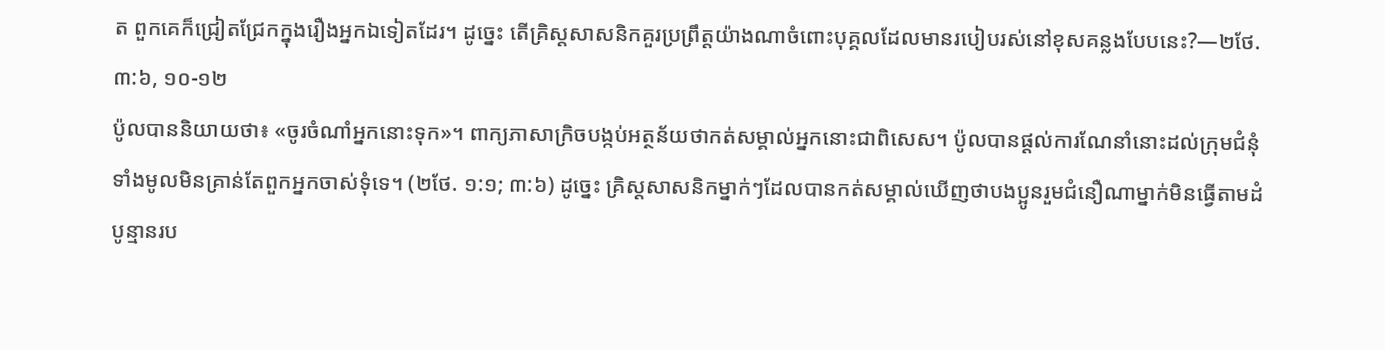ត ពួកគេក៏ជ្រៀតជ្រែកក្នុងរឿងអ្នកឯទៀតដែរ។ ដូច្នេះ តើគ្រិស្តសាសនិកគួរប្រព្រឹត្តយ៉ាងណាចំពោះបុគ្គលដែលមានរបៀបរស់នៅខុសគន្លងបែបនេះ?—២ថែ. ៣:៦, ១០-១២
ប៉ូលបាននិយាយថា៖ «ចូរចំណាំអ្នកនោះទុក»។ ពាក្យភាសាក្រិចបង្កប់អត្ថន័យថាកត់សម្គាល់អ្នកនោះជាពិសេស។ ប៉ូលបានផ្ដល់ការណែនាំនោះដល់ក្រុមជំនុំទាំងមូលមិនគ្រាន់តែពួកអ្នកចាស់ទុំទេ។ (២ថែ. ១:១; ៣:៦) ដូច្នេះ គ្រិស្តសាសនិកម្នាក់ៗដែលបានកត់សម្គាល់ឃើញថាបងប្អូនរួមជំនឿណាម្នាក់មិនធ្វើតាមដំបូន្មានរប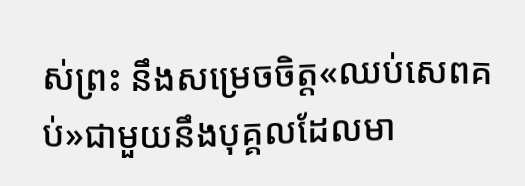ស់ព្រះ នឹងសម្រេចចិត្ត«ឈប់សេពគប់»ជាមួយនឹងបុគ្គលដែលមា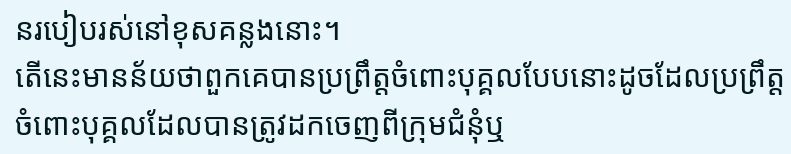នរបៀបរស់នៅខុសគន្លងនោះ។
តើនេះមានន័យថាពួកគេបានប្រព្រឹត្តចំពោះបុគ្គលបែបនោះដូចដែលប្រព្រឹត្តចំពោះបុគ្គលដែលបានត្រូវដកចេញពីក្រុមជំនុំឬ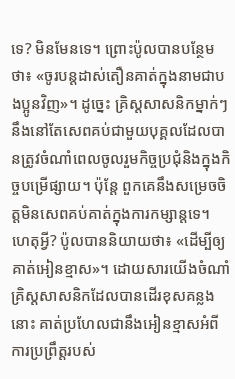ទេ? មិនមែនទេ។ ព្រោះប៉ូលបានបន្ថែមថា៖ «ចូរបន្តដាស់តឿនគាត់ក្នុងនាមជាបងប្អូនវិញ»។ ដូច្នេះ គ្រិស្តសាសនិកម្នាក់ៗនឹងនៅតែសេពគប់ជាមួយបុគ្គលដែលបានត្រូវចំណាំពេលចូលរួមកិច្ចប្រជុំនិងក្នុងកិច្ចបម្រើផ្សាយ។ ប៉ុន្តែ ពួកគេនឹងសម្រេចចិត្តមិនសេពគប់គាត់ក្នុងការកម្សាន្តទេ។ ហេតុអ្វី? ប៉ូលបាននិយាយថា៖ «ដើម្បីឲ្យគាត់អៀនខ្មាស»។ ដោយសារយើងចំណាំគ្រិស្តសាសនិកដែលបានដើរខុសគន្លងនោះ គាត់ប្រហែលជានឹងអៀនខ្មាសអំពីការប្រព្រឹត្តរបស់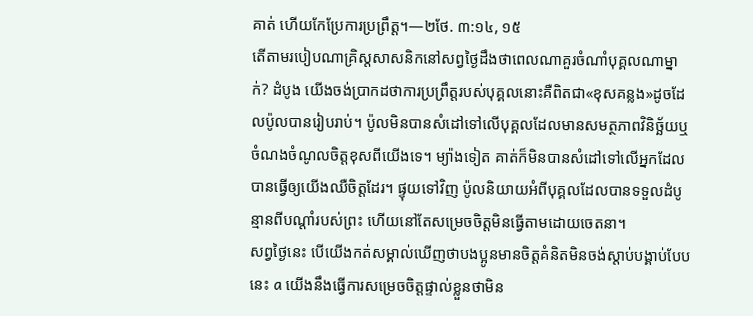គាត់ ហើយកែប្រែការប្រព្រឹត្ត។—២ថែ. ៣:១៤, ១៥
តើតាមរបៀបណាគ្រិស្តសាសនិកនៅសព្វថ្ងៃដឹងថាពេលណាគួរចំណាំបុគ្គលណាម្នាក់? ដំបូង យើងចង់ប្រាកដថាការប្រព្រឹត្តរបស់បុគ្គលនោះគឺពិតជា«ខុសគន្លង»ដូចដែលប៉ូលបានរៀបរាប់។ ប៉ូលមិនបានសំដៅទៅលើបុគ្គលដែលមានសមត្ថភាពវិនិច្ឆ័យឬចំណងចំណូលចិត្តខុសពីយើងទេ។ ម្យ៉ាងទៀត គាត់ក៏មិនបានសំដៅទៅលើអ្នកដែលបានធ្វើឲ្យយើងឈឺចិត្តដែរ។ ផ្ទុយទៅវិញ ប៉ូលនិយាយអំពីបុគ្គលដែលបានទទួលដំបូន្មានពីបណ្ដាំរបស់ព្រះ ហើយនៅតែសម្រេចចិត្តមិនធ្វើតាមដោយចេតនា។
សព្វថ្ងៃនេះ បើយើងកត់សម្គាល់ឃើញថាបងប្អូនមានចិត្តគំនិតមិនចង់ស្ដាប់បង្គាប់បែបនេះ a យើងនឹងធ្វើការសម្រេចចិត្តផ្ទាល់ខ្លួនថាមិន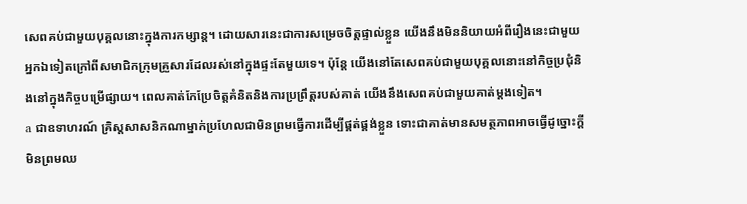សេពគប់ជាមួយបុគ្គលនោះក្នុងការកម្សាន្ត។ ដោយសារនេះជាការសម្រេចចិត្តផ្ទាល់ខ្លួន យើងនឹងមិននិយាយអំពីរឿងនេះជាមួយអ្នកឯទៀតក្រៅពីសមាជិកក្រុមគ្រួសារដែលរស់នៅក្នុងផ្ទះតែមួយទេ។ ប៉ុន្តែ យើងនៅតែសេពគប់ជាមួយបុគ្គលនោះនៅកិច្ចប្រជុំនិងនៅក្នុងកិច្ចបម្រើផ្សាយ។ ពេលគាត់កែប្រែចិត្តគំនិតនិងការប្រព្រឹត្តរបស់គាត់ យើងនឹងសេពគប់ជាមួយគាត់ម្ដងទៀត។
a ជាឧទាហរណ៍ គ្រិស្តសាសនិកណាម្នាក់ប្រហែលជាមិនព្រមធ្វើការដើម្បីផ្គត់ផ្គង់ខ្លួន ទោះជាគាត់មានសមត្ថភាពអាចធ្វើដូច្នោះក្ដី មិនព្រមឈ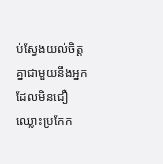ប់ស្វែងយល់ចិត្តគ្នាជាមួយនឹងអ្នកដែលមិនជឿ ឈ្លោះប្រកែក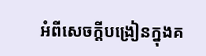អំពីសេចក្ដីបង្រៀនក្នុងគ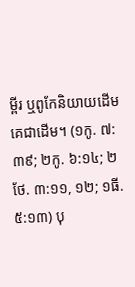ម្ពីរ ឬពូកែនិយាយដើមគេជាដើម។ (១កូ. ៧:៣៩; ២កូ. ៦:១៤; ២ថែ. ៣:១១, ១២; ១ធី. ៥:១៣) បុ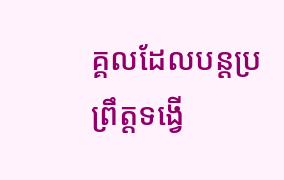គ្គលដែលបន្ដប្រព្រឹត្តទង្វើ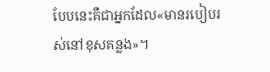បែបនេះគឺជាអ្នកដែល«មានរបៀបរស់នៅខុសគន្លង»។